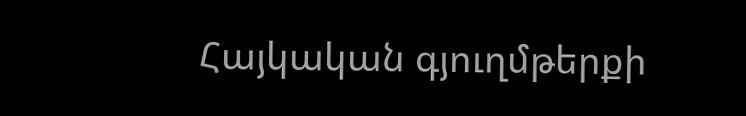Հայկական գյուղմթերքի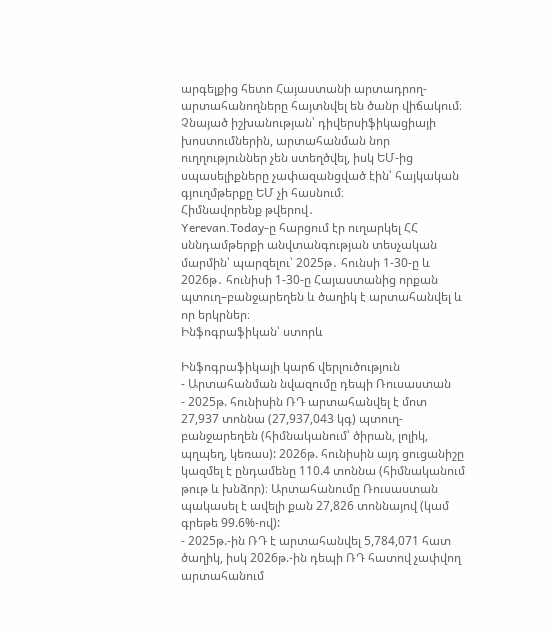արգելքից հետո Հայաստանի արտադրող-արտահանողները հայտնվել են ծանր վիճակում։ Չնայած իշխանության՝ դիվերսիֆիկացիայի խոստումներին, արտահանման նոր ուղղություններ չեն ստեղծվել, իսկ ԵՄ-ից սպասելիքները չափազանցված էին՝ հայկական գյուղմթերքը ԵՄ չի հասնում։
Հիմնավորենք թվերով․
Yerevan.Today-ը հարցում էր ուղարկել ՀՀ սննդամթերքի անվտանգության տեսչական մարմին՝ պարզելու՝ 2025թ․ հունսի 1-30-ը և 2026թ․ հունիսի 1-30-ը Հայաստանից որքան պտուղ–բանջարեղեն և ծաղիկ է արտահանվել և որ երկրներ։
Ինֆոգրաֆիկան՝ ստորև

Ինֆոգրաֆիկայի կարճ վերլուծություն
- Արտահանման նվազումը դեպի Ռուսաստան
- 2025թ. հունիսին ՌԴ արտահանվել է մոտ 27,937 տոննա (27,937,043 կգ) պտուղ-բանջարեղեն (հիմնականում՝ ծիրան, լոլիկ, պղպեղ, կեռաս): 2026թ. հունիսին այդ ցուցանիշը կազմել է ընդամենը 110.4 տոննա (հիմնականում թութ և խնձոր)։ Արտահանումը Ռուսաստան պակասել է ավելի քան 27,826 տոննայով (կամ գրեթե 99.6%-ով):
- 2025թ.-ին ՌԴ է արտահանվել 5,784,071 հատ ծաղիկ, իսկ 2026թ.-ին դեպի ՌԴ հատով չափվող արտահանում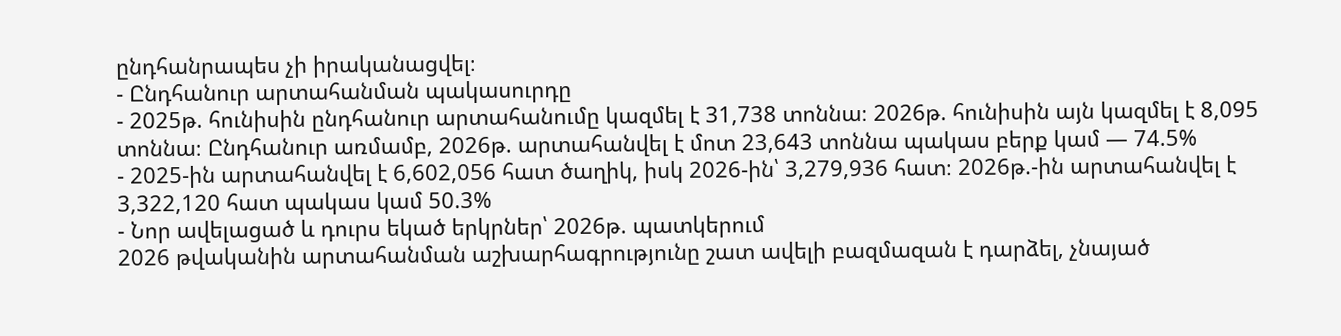ընդհանրապես չի իրականացվել։
- Ընդհանուր արտահանման պակասուրդը
- 2025թ. հունիսին ընդհանուր արտահանումը կազմել է 31,738 տոննա։ 2026թ. հունիսին այն կազմել է 8,095 տոննա։ Ընդհանուր առմամբ, 2026թ. արտահանվել է մոտ 23,643 տոննա պակաս բերք կամ — 74.5%
- 2025-ին արտահանվել է 6,602,056 հատ ծաղիկ, իսկ 2026-ին՝ 3,279,936 հատ։ 2026թ.-ին արտահանվել է 3,322,120 հատ պակաս կամ 50.3%
- Նոր ավելացած և դուրս եկած երկրներ՝ 2026թ. պատկերում
2026 թվականին արտահանման աշխարհագրությունը շատ ավելի բազմազան է դարձել, չնայած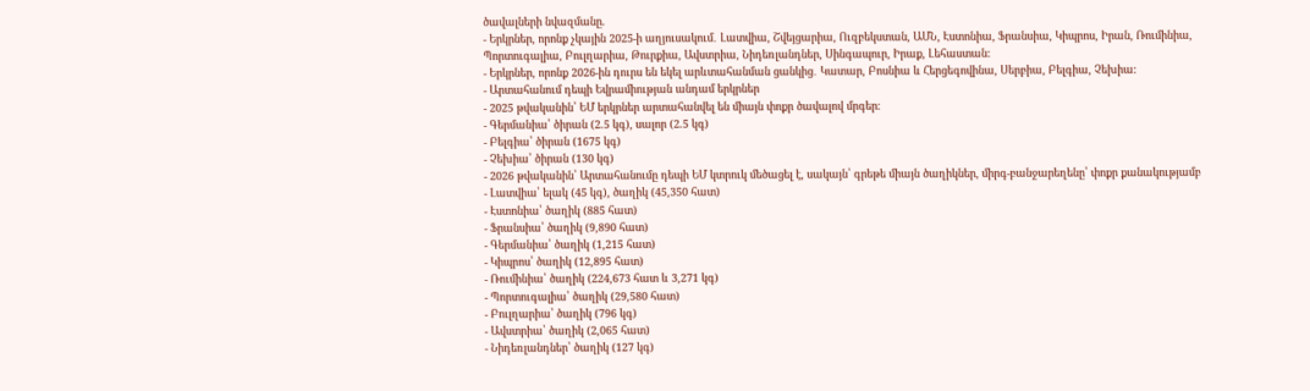ծավալների նվազմանը.
- Երկրներ, որոնք չկային 2025-ի աղյուսակում․ Լատվիա, Շվեյցարիա, Ուզբեկստան, ԱՄՆ, Էստոնիա, Ֆրանսիա, Կիպրոս, Իրան, Ռումինիա, Պորտուգալիա, Բուլղարիա, Թուրքիա, Ավստրիա, Նիդեռլանդներ, Սինգապուր, Իրաք, Լեհաստան:
- Երկրներ, որոնք 2026-ին դուրս են եկել արևտահանման ցանկից․ Կատար, Բոսնիա և Հերցեգովինա, Սերբիա, Բելգիա, Չեխիա:
- Արտահանում դեպի Եվրամիության անդամ երկրներ
- 2025 թվականին՝ ԵՄ երկրներ արտահանվել են միայն փոքր ծավալով մրգեր։
- Գերմանիա՝ ծիրան (2.5 կգ), սալոր (2.5 կգ)
- Բելգիա՝ ծիրան (1675 կգ)
- Չեխիա՝ ծիրան (130 կգ)
- 2026 թվականին՝ Արտահանումը դեպի ԵՄ կտրուկ մեծացել է, սակայն՝ գրեթե միայն ծաղիկներ, միրգ-բանջարեղենը՝ փոքր քանակությամբ
- Լատվիա՝ ելակ (45 կգ), ծաղիկ (45,350 հատ)
- Էստոնիա՝ ծաղիկ (885 հատ)
- Ֆրանսիա՝ ծաղիկ (9,890 հատ)
- Գերմանիա՝ ծաղիկ (1,215 հատ)
- Կիպրոս՝ ծաղիկ (12,895 հատ)
- Ռումինիա՝ ծաղիկ (224,673 հատ և 3,271 կգ)
- Պորտուգալիա՝ ծաղիկ (29,580 հատ)
- Բուլղարիա՝ ծաղիկ (796 կգ)
- Ավստրիա՝ ծաղիկ (2,065 հատ)
- Նիդեռլանդներ՝ ծաղիկ (127 կգ)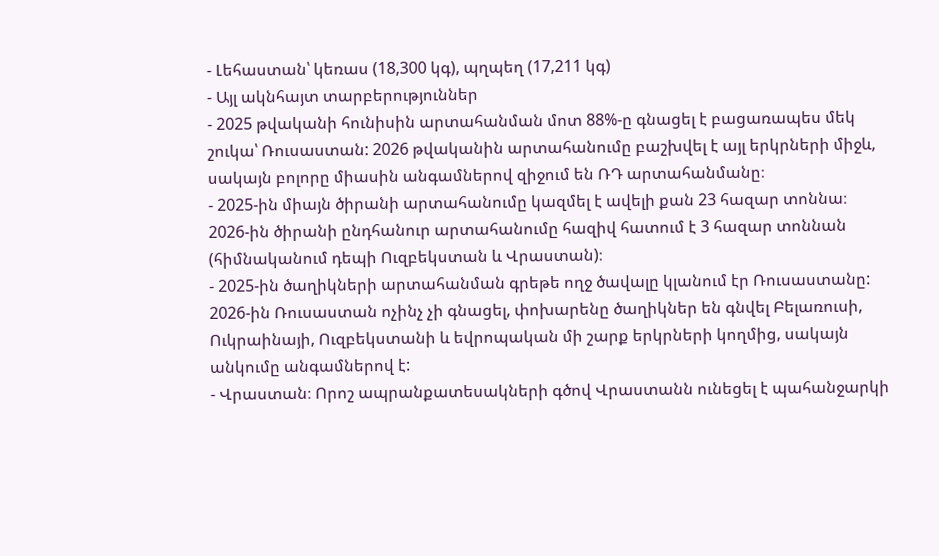- Լեհաստան՝ կեռաս (18,300 կգ), պղպեղ (17,211 կգ)
- Այլ ակնհայտ տարբերություններ
- 2025 թվականի հունիսին արտահանման մոտ 88%-ը գնացել է բացառապես մեկ շուկա՝ Ռուսաստան: 2026 թվականին արտահանումը բաշխվել է այլ երկրների միջև, սակայն բոլորը միասին անգամներով զիջում են ՌԴ արտահանմանը։
- 2025-ին միայն ծիրանի արտահանումը կազմել է ավելի քան 23 հազար տոննա։ 2026-ին ծիրանի ընդհանուր արտահանումը հազիվ հատում է 3 հազար տոննան (հիմնականում դեպի Ուզբեկստան և Վրաստան)։
- 2025-ին ծաղիկների արտահանման գրեթե ողջ ծավալը կլանում էր Ռուսաստանը: 2026-ին Ռուսաստան ոչինչ չի գնացել, փոխարենը ծաղիկներ են գնվել Բելառուսի, Ուկրաինայի, Ուզբեկստանի և եվրոպական մի շարք երկրների կողմից, սակայն անկումը անգամներով է:
- Վրաստան։ Որոշ ապրանքատեսակների գծով Վրաստանն ունեցել է պահանջարկի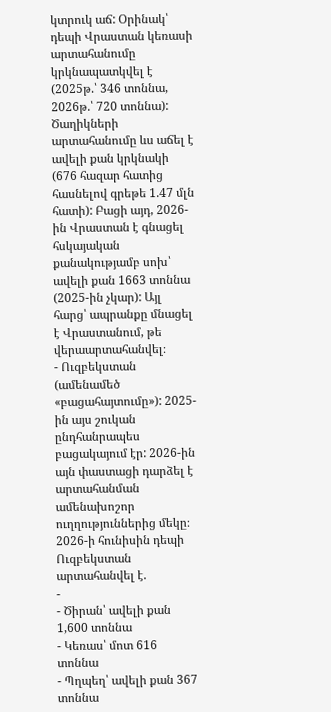կտրուկ աճ: Օրինակ՝ դեպի Վրաստան կեռասի արտահանումը կրկնապատկվել է (2025թ.՝ 346 տոննա, 2026թ.՝ 720 տոննա): Ծաղիկների արտահանումը ևս աճել է ավելի քան կրկնակի (676 հազար հատից հասնելով գրեթե 1.47 մլն հատի): Բացի այդ, 2026-ին Վրաստան է գնացել հսկայական քանակությամբ սոխ՝ ավելի քան 1663 տոննա (2025-ին չկար): Այլ հարց՝ ապրանքը մնացել է Վրաստանում, թե վերաարտահանվել։
- Ուզբեկստան (ամենամեծ «բացահայտումը»): 2025-ին այս շուկան ընդհանրապես բացակայում էր: 2026-ին այն փաստացի դարձել է արտահանման ամենախոշոր ուղղություններից մեկը։ 2026-ի հունիսին դեպի Ուզբեկստան արտահանվել է.
-
- Ծիրան՝ ավելի քան 1,600 տոննա
- Կեռաս՝ մոտ 616 տոննա
- Պղպեղ՝ ավելի քան 367 տոննա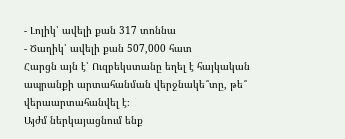- Լոլիկ՝ ավելի քան 317 տոննա
- Ծաղիկ՝ ավելի քան 507,000 հատ
Հարցն այն է՝ Ուզբեկստանը եղել է հայկական ապրանքի արտահանման վերջնակե՞տը, թե՞ վերաարտահանվել է։
Այժմ ներկայացնում ենք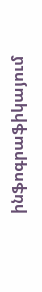ինֆոգրաֆիկայում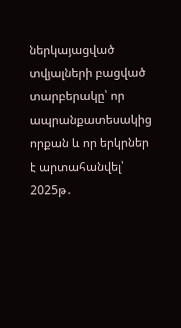ներկայացված տվյալների բացված տարբերակը՝ որ ապրանքատեսակից որքան և որ երկրներ է արտահանվել՝ 2025թ․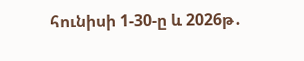հունիսի 1-30-ը և 2026թ․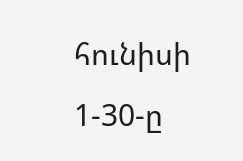հունիսի 1-30-ը